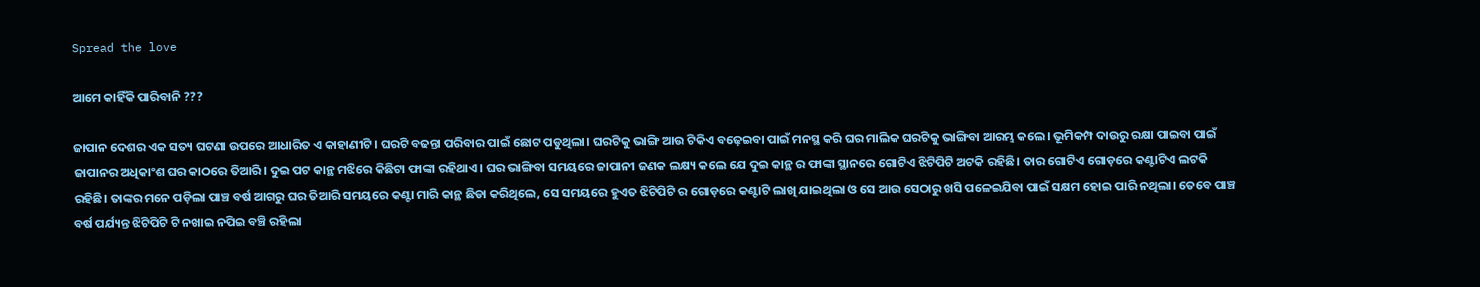Spread the love

ଆମେ କାହିଁକି ପାରିବାନି ???

ଜାପାନ ଦେଶର ଏକ ସତ୍ୟ ଘଟଣା ଉପରେ ଆଧାରିତ ଏ କାହାଣୀଟି। ଘରଟି ବଢନ୍ତା ପରିବାର ପାଇଁ ଛୋଟ ପଡୁଥିଲା। ଘରଟିକୁ ଭାଙ୍ଗି ଆଉ ଟିକିଏ ବଢ଼େଇବା ପାଇଁ ମନସ୍ଥ କରି ଘର ମାଲିକ ଘରଟିକୁ ଭାଙ୍ଗିବା ଆରମ୍ଭ କଲେ। ଭୂମିକମ୍ପ ଦାଉରୁ ରକ୍ଷା ପାଇବା ପାଇଁ ଜାପାନର ଅଧିକାଂଶ ଘର କାଠରେ ତିଆରି। ଦୁଇ ପଟ କାନ୍ଥ ମଝିରେ କିଛିଟା ଫାଙ୍କା ରହିଥାଏ। ଘର ଭାଙ୍ଗିବା ସମୟରେ ଜାପାନୀ ଜଣକ ଲକ୍ଷ୍ୟ କଲେ ଯେ ଦୁଇ କାନ୍ଥ ର ଫାଙ୍କା ସ୍ଥାନରେ ଗୋଟିଏ ଝିଟିପିଟି ଅଟକି ରହିଛି। ତାର ଗୋଟିଏ ଗୋଡ଼ରେ କଣ୍ଟାଟିଏ ଲଟକି ରହିଛି। ତାଙ୍କର ମନେ ପଡ଼ିଲା ପାଞ୍ଚ ବର୍ଷ ଆଗରୁ ଘର ତିଆରି ସମୟରେ କଣ୍ଟା ମାରି କାନ୍ଥ ଛିଡା କରିଥିଲେ, ସେ ସମୟରେ ହୁଏତ ଝିଟିପିଟି ର ଗୋଡ଼ରେ କଣ୍ଟାଟି ଲାଖି ଯାଇଥିଲା ଓ ସେ ଆଉ ସେଠାରୁ ଖସି ପଳେଇଯିବା ପାଇଁ ସକ୍ଷମ ହୋଇ ପାରି ନଥିଲା। ତେବେ ପାଞ୍ଚ ବର୍ଷ ପର୍ଯ୍ୟନ୍ତ ଝିଟିପିଟି ଟି ନଖାଇ ନପିଇ ବଞ୍ଚି ରହିଲା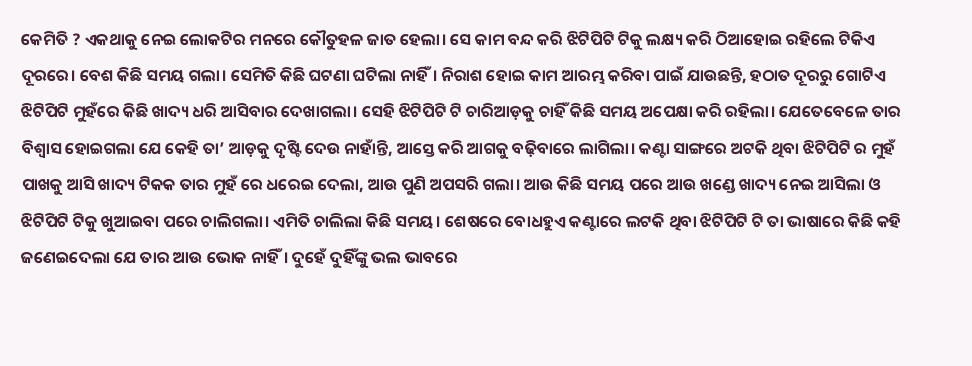କେମିତି ? ଏକଥାକୁ ନେଇ ଲୋକଟିର ମନରେ କୌତୁହଳ ଜାତ ହେଲା। ସେ କାମ ବନ୍ଦ କରି ଝିଟିପିଟି ଟିକୁ ଲକ୍ଷ୍ୟ କରି ଠିଆହୋଇ ରହିଲେ ଟିକିଏ ଦୂରରେ। ବେଶ କିଛି ସମୟ ଗଲା। ସେମିତି କିଛି ଘଟଣା ଘଟିଲା ନାହିଁ। ନିରାଶ ହୋଇ କାମ ଆରମ୍ଭ କରିବା ପାଇଁ ଯାଉଛନ୍ତି, ହଠାତ ଦୂରରୁ ଗୋଟିଏ ଝିଟିପିଟି ମୁହଁରେ କିଛି ଖାଦ୍ୟ ଧରି ଆସିବାର ଦେଖାଗଲା। ସେହି ଝିଟିପିଟି ଟି ଚାରିଆଡ଼କୁ ଚାହିଁ କିଛି ସମୟ ଅପେକ୍ଷା କରି ରହିଲା। ଯେତେବେଳେ ତାର ବିଶ୍ଵାସ ହୋଇଗଲା ଯେ କେହି ତା’ ଆଡ଼କୁ ଦୃଷ୍ଟି ଦେଉ ନାହାଁନ୍ତି, ଆସ୍ତେ କରି ଆଗକୁ ବଢ଼ିବାରେ ଲାଗିଲା। କଣ୍ଟା ସାଙ୍ଗରେ ଅଟକି ଥିବା ଝିଟିପିଟି ର ମୁହଁ ପାଖକୁ ଆସି ଖାଦ୍ୟ ଟିକକ ତାର ମୁହଁ ରେ ଧରେଇ ଦେଲା, ଆଉ ପୁଣି ଅପସରି ଗଲା। ଆଉ କିଛି ସମୟ ପରେ ଆଉ ଖଣ୍ଡେ ଖାଦ୍ୟ ନେଇ ଆସିଲା ଓ ଝିଟିପିଟି ଟିକୁ ଖୁଆଇବା ପରେ ଚାଲିଗଲା। ଏମିତି ଚାଲିଲା କିଛି ସମୟ। ଶେଷରେ ବୋଧହୁଏ କଣ୍ଟାରେ ଲଟକି ଥିବା ଝିଟିପିଟି ଟି ତା ଭାଷାରେ କିଛି କହି ଜଣେଇଦେଲା ଯେ ତାର ଆଉ ଭୋକ ନାହିଁ। ଦୁହେଁ ଦୁହିଁଙ୍କୁ ଭଲ ଭାବରେ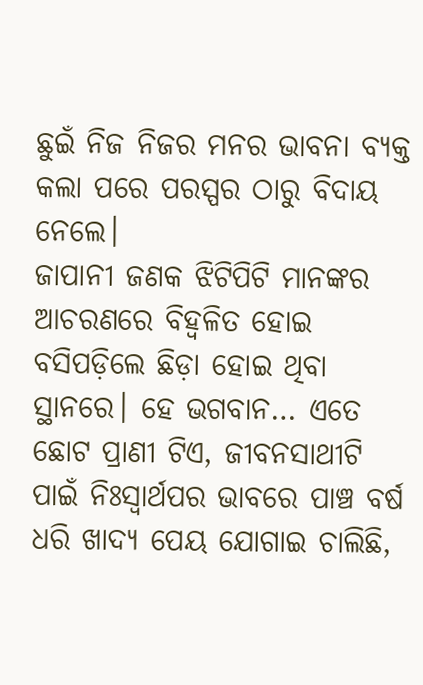ଛୁଇଁ ନିଜ ନିଜର ମନର ଭାବନା ବ୍ୟକ୍ତ କଲା ପରେ ପରସ୍ପର ଠାରୁ ବିଦାୟ ନେଲେ।
ଜାପାନୀ ଜଣକ ଝିଟିପିଟି ମାନଙ୍କର ଆଚରଣରେ ବିହ୍ଵଳିତ ହୋଇ ବସିପଡ଼ିଲେ ଛିଡ଼ା ହୋଇ ଥିବା ସ୍ଥାନରେ। ହେ ଭଗବାନ… ଏତେ ଛୋଟ ପ୍ରାଣୀ ଟିଏ, ଜୀବନସାଥୀଟି ପାଇଁ ନିଃସ୍ଵାର୍ଥପର ଭାବରେ ପାଞ୍ଚ ବର୍ଷ ଧରି ଖାଦ୍ୟ ପେୟ ଯୋଗାଇ ଚାଲିଛି,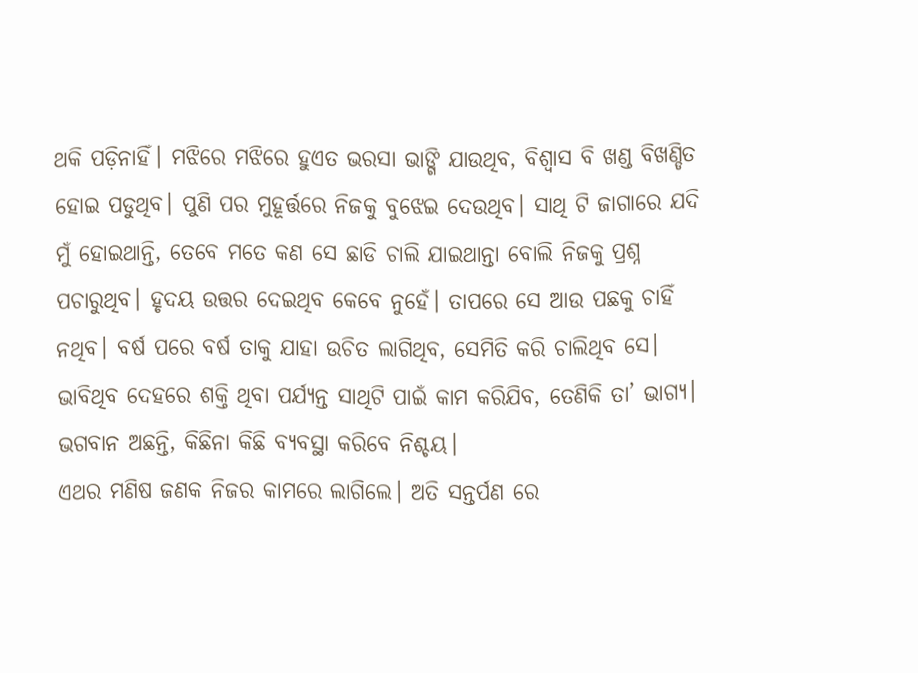ଥକି ପଡ଼ିନାହିଁ। ମଝିରେ ମଝିରେ ହୁଏତ ଭରସା ଭାଙ୍ଗି ଯାଉଥିବ, ବିଶ୍ୱାସ ବି ଖଣ୍ଡ ବିଖଣ୍ଡିତ ହୋଇ ପଡୁଥିବ। ପୁଣି ପର ମୁହୂର୍ତ୍ତରେ ନିଜକୁ ବୁଝେଇ ଦେଉଥିବ। ସାଥି ଟି ଜାଗାରେ ଯଦି ମୁଁ ହୋଇଥାନ୍ତି, ତେବେ ମତେ କଣ ସେ ଛାଡି ଚାଲି ଯାଇଥାନ୍ତା ବୋଲି ନିଜକୁ ପ୍ରଶ୍ନ ପଚାରୁଥିବ। ହୃଦୟ ଉତ୍ତର ଦେଇଥିବ କେବେ ନୁହେଁ। ତାପରେ ସେ ଆଉ ପଛକୁ ଚାହିଁ ନଥିବ। ବର୍ଷ ପରେ ବର୍ଷ ତାକୁ ଯାହା ଉଚିତ ଲାଗିଥିବ, ସେମିତି କରି ଚାଲିଥିବ ସେ। ଭାବିଥିବ ଦେହରେ ଶକ୍ତି ଥିବା ପର୍ଯ୍ୟନ୍ତ ସାଥିଟି ପାଇଁ କାମ କରିଯିବ, ତେଣିକି ତା’ ଭାଗ୍ୟ। ଭଗବାନ ଅଛନ୍ତି, କିଛିନା କିଛି ବ୍ଯବସ୍ଥା କରିବେ ନିଶ୍ଚୟ।
ଏଥର ମଣିଷ ଜଣକ ନିଜର କାମରେ ଲାଗିଲେ। ଅତି ସନ୍ତର୍ପଣ ରେ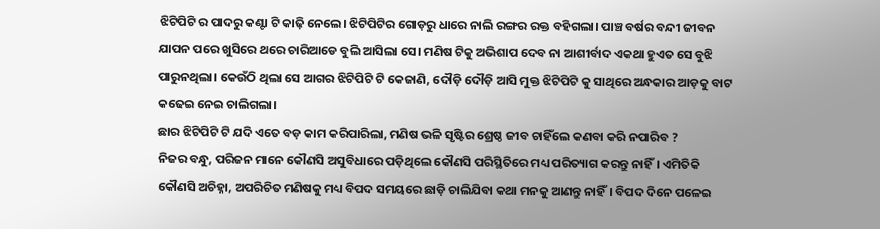ଝିଟିପିଟି ର ପାଦରୁ କଣ୍ଟା ଟି କାଢ଼ି ନେଲେ। ଝିଟିପିଟିର ଗୋଡ଼ରୁ ଧାରେ ନାଲି ରଙ୍ଗର ରକ୍ତ ବହିଗଲା। ପାଞ୍ଚ ବର୍ଷର ବନ୍ଦୀ ଜୀବନ ଯାପନ ପରେ ଖୁସିରେ ଥରେ ଚାରିଆଡେ ବୁଲି ଆସିଲା ସେ। ମଣିଷ ଟିକୁ ଅଭିଶାପ ଦେବ ନା ଆଶୀର୍ବାଦ ଏକଥା ହୁଏତ ସେ ବୁଝି ପାରୁନଥିଲା। କେଉଁଠି ଥିଲା ସେ ଆଗର ଝିଟିପିଟି ଟି କେଜାଣି, ଦୌଡ଼ି ଦୌଡ଼ି ଆସି ମୁକ୍ତ ଝିଟିପିଟି କୁ ସାଥିରେ ଅନ୍ଧକାର ଆଡ଼କୁ ବାଟ କଢେଇ ନେଇ ଚାଲିଗଲା।
ଛାର ଝିଟିପିଟି ଟି ଯଦି ଏତେ ବଡ଼ କାମ କରିପାରିଲା, ମଣିଷ ଭଳି ସୃଷ୍ଟିର ଶ୍ରେଷ୍ଠ ଜୀବ ଚାହିଁଲେ କଣବା କରି ନପାରିବ ?
ନିଜର ବନ୍ଧୁ, ପରିଜନ ମାନେ କୌଣସି ଅସୁବିଧାରେ ପଡ଼ିଥିଲେ କୌଣସି ପରିସ୍ଥିତିରେ ମଧ୍ୟ ପରିତ୍ୟାଗ କରନ୍ତୁ ନାହିଁ। ଏମିତିକି କୌଣସି ଅଚିହ୍ନା, ଅପରିଚିତ ମଣିଷକୁ ମଧ୍ୟ ବିପଦ ସମୟରେ ଛାଡ଼ି ଚାଲିଯିବା କଥା ମନକୁ ଆଣନ୍ତୁ ନାହିଁ। ବିପଦ ଦିନେ ପଳେଇ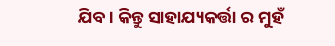ଯିବ। କିନ୍ତୁ ସାହାଯ୍ୟକର୍ତ୍ତା ର ମୁହଁ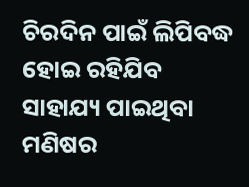ଚିରଦିନ ପାଇଁ ଲିପିବଦ୍ଧ ହୋଇ ରହିଯିବ ସାହାଯ୍ୟ ପାଇଥିବା ମଣିଷର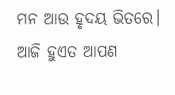ମନ ଆଉ ହୃଦୟ ଭିତରେ।
ଆଜି ହୁଏତ ଆପଣ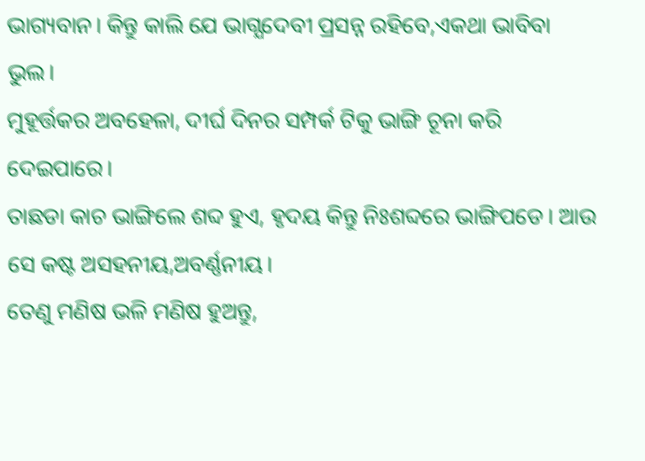ଭାଗ୍ୟବାନ। କିନ୍ତୁ କାଲି ଯେ ଭାଗ୍ଯଦେବୀ ପ୍ରସନ୍ନ ରହିବେ,ଏକଥା ଭାବିବା ଭୁଲ।
ମୁହୂର୍ତ୍ତକର ଅବହେଳା, ଦୀର୍ଘ ଦିନର ସମ୍ପର୍କ ଟିକୁ ଭାଙ୍ଗି ଚୂନା କରି ଦେଇପାରେ।
ତାଛଡା କାଚ ଭାଙ୍ଗିଲେ ଶବ୍ଦ ହୁଏ, ହୃଦୟ କିନ୍ତୁ ନିଃଶବ୍ଦରେ ଭାଙ୍ଗିପଡେ। ଆଉ ସେ କଷ୍ଟ ଅସହନୀୟ,ଅବର୍ଣ୍ଣନୀୟ।
ତେଣୁ ମଣିଷ ଭଳି ମଣିଷ ହୁଅନ୍ତୁ,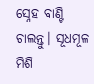ସ୍ନେହ ବାଣ୍ଟି ଚାଲନ୍ତୁ। ସୂଧମୂଳ ମିଶି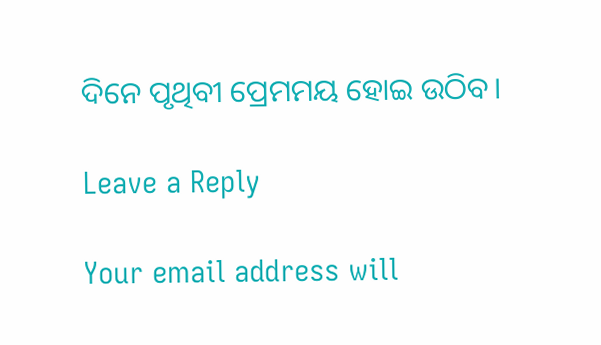ଦିନେ ପୃଥିବୀ ପ୍ରେମମୟ ହୋଇ ଉଠିବ।

Leave a Reply

Your email address will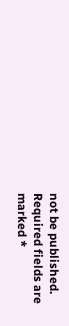not be published. Required fields are marked *